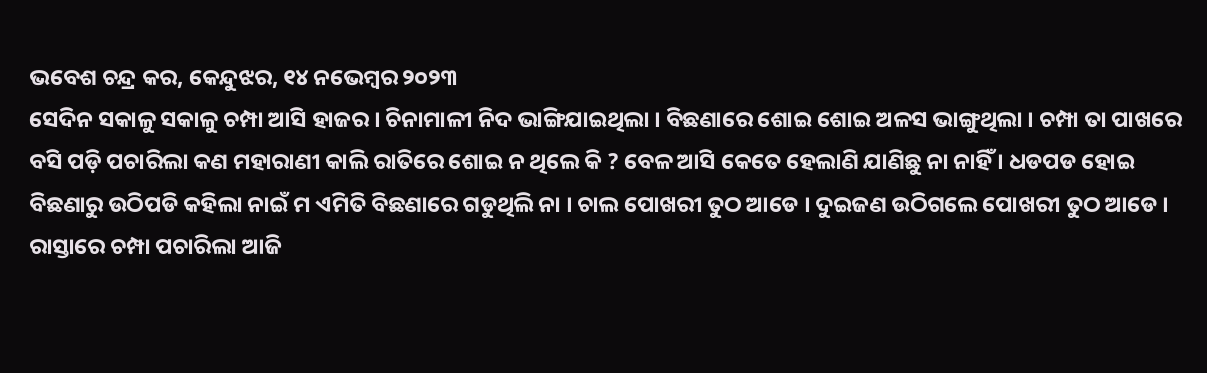ଭବେଶ ଚନ୍ଦ୍ର କର, କେନ୍ଦୁଝର, ୧୪ ନଭେମ୍ବର ୨୦୨୩
ସେଦିନ ସକାଳୁ ସକାଳୁ ଚମ୍ପା ଆସି ହାଜର । ଚିନାମାଳୀ ନିଦ ଭାଙ୍ଗିଯାଇଥିଲା । ବିଛଣାରେ ଶୋଇ ଶୋଇ ଅଳସ ଭାଙ୍ଗୁଥିଲା । ଚମ୍ପା ତା ପାଖରେ ବସି ପଡ଼ି ପଚାରିଲା କଣ ମହାରାଣୀ କାଲି ରାତିରେ ଶୋଇ ନ ଥିଲେ କି ? ବେଳ ଆସି କେତେ ହେଲାଣି ଯାଣିଛୁ ନା ନାହିଁ । ଧଡପଡ ହୋଇ ବିଛଣାରୁ ଉଠିପଡି କହିଲା ନାଇଁ ମ ଏମିତି ବିଛଣାରେ ଗଡୁଥିଲି ନା । ଚାଲ ପୋଖରୀ ତୁଠ ଆଡେ । ଦୁଇଜଣ ଉଠିଗଲେ ପୋଖରୀ ତୁଠ ଆଡେ । ରାସ୍ତାରେ ଚମ୍ପା ପଚାରିଲା ଆଜି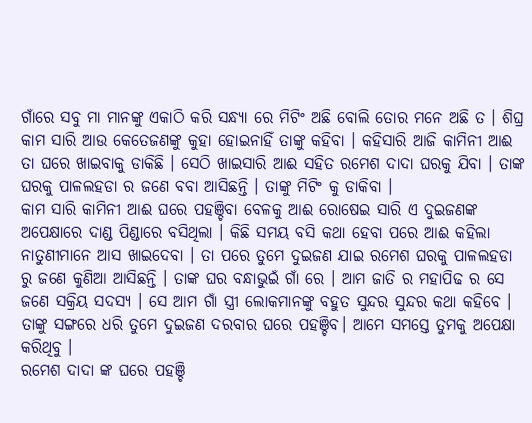ଗାଁରେ ସବୁ ମା ମାନଙ୍କୁ ଏକାଠି କରି ସନ୍ଧ୍ୟା ରେ ମିଟିଂ ଅଛି ବୋଲି ତୋର ମନେ ଅଛି ତ । ଶିଘ୍ର କାମ ସାରି ଆଉ କେତେଜଣଙ୍କୁ କୁହା ହୋଇନାହିଁ ତାଙ୍କୁ କହିବା । କହିସାରି ଆଜି କାମିନୀ ଆଈ ତା ଘରେ ଖାଇବାକୁ ଡାକିଛି । ସେଠି ଖାଇସାରି ଆଈ ସହିତ ରମେଶ ଦାଦା ଘରକୁ ଯିବା । ତାଙ୍କ ଘରକୁ ପାଳଲହଡା ର ଜଣେ ବବା ଆସିଛନ୍ତି । ତାଙ୍କୁ ମିଟିଂ କୁ ଡାକିବା ।
କାମ ସାରି କାମିନୀ ଆଈ ଘରେ ପହଞ୍ଚିବା ବେଳକୁ ଆଈ ରୋଷେଇ ସାରି ଏ ଦୁଇଜଣଙ୍କ ଅପେକ୍ଷାରେ ଦାଣ୍ଡ ପିଣ୍ଡାରେ ବସିଥିଲା । କିଛି ସମୟ ବସି କଥା ହେବା ପରେ ଆଈ କହିଲା ନାତୁଣୀମାନେ ଆସ ଖାଇଦେବା । ତା ପରେ ତୁମେ ଦୁଇଜଣ ଯାଇ ରମେଶ ଘରକୁ ପାଳଲହଡା ରୁ ଜଣେ କୁଣିଆ ଆସିଛନ୍ତି । ତାଙ୍କ ଘର ବନ୍ଧାଭୁଇଁ ଗାଁ ରେ । ଆମ ଜାତି ର ମହାପିଢ ର ସେ ଜଣେ ସକ୍ରିୟ ସଦସ୍ୟ । ସେ ଆମ ଗାଁ ସ୍ତ୍ରୀ ଲୋକମାନଙ୍କୁ ବହୁତ ସୁନ୍ଦର ସୁନ୍ଦର କଥା କହିବେ । ତାଙ୍କୁ ସଙ୍ଗରେ ଧରି ତୁମେ ଦୁଇଜଣ ଦରବାର ଘରେ ପହଞ୍ଚିବ। ଆମେ ସମସ୍ତେ ତୁମକୁ ଅପେକ୍ଷା କରିଥିବୁ ।
ରମେଶ ଦାଦା ଙ୍କ ଘରେ ପହଞ୍ଚି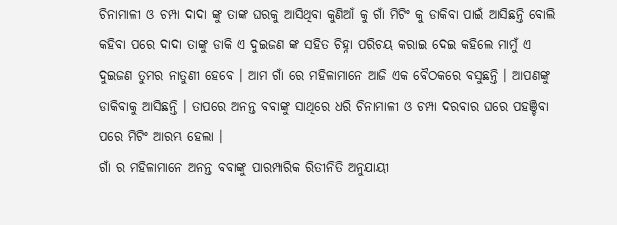ଚିନାମାଳୀ ଓ ଚମ୍ପା ଦାଦା ଙ୍କୁ ତାଙ୍କ ଘରକୁ ଆସିଥିବା କୁଣିଆଁ କୁ ଗାଁ ମିଟିଂ କୁ ଡାକିବା ପାଇଁ ଆସିଛନ୍ତି ବୋଲି କହିବା ପରେ ଦାଦା ତାଙ୍କୁ ଡାକି ଏ ଦୁଇଜଣ ଙ୍କ ସହିତ ଚିହ୍ନା ପରିଚୟ କରାଇ ଦେଇ କହିଲେ ମାମୁଁ ଏ ଦୁଇଜଣ ତୁମର ନାତୁଣୀ ହେବେ । ଆମ ଗାଁ ରେ ମହିଳାମାନେ ଆଜି ଏକ ବୈଠକରେ ବସୁଛନ୍ତି । ଆପଣଙ୍କୁ ଡାକିବାକୁ ଆସିଛନ୍ତି । ତାପରେ ଅନନ୍ତ ବବାଙ୍କୁ ସାଥିରେ ଧରି ଚିନାମାଳୀ ଓ ଚମ୍ପା ଦରବାର ଘରେ ପହଞ୍ଚିବା ପରେ ମିଟିଂ ଆରମ୍ଭ ହେଲା ।
ଗାଁ ର ମହିଳାମାନେ ଅନନ୍ତ ବବାଙ୍କୁ ପାରମ୍ପାରିକ ରିତୀନିତି ଅନୁଯାୟୀ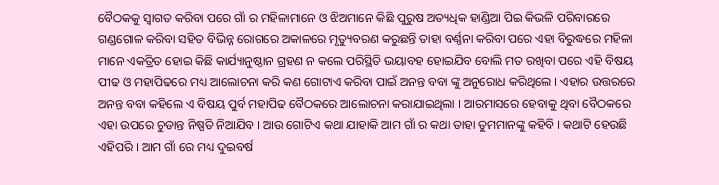ବୈଠକକୁ ସ୍ଵାଗତ କରିବା ପରେ ଗାଁ ର ମହିଳାମାନେ ଓ ଝିଅମାନେ କିଛି ପୁରୁଷ ଅତ୍ୟଧିକ ହାଣ୍ଡିଆ ପିଇ କିଭଳି ପରିବାରରେ ଗଣ୍ଡଗୋଳ କରିବା ସହିତ ବିଭିନ୍ନ ରୋଗରେ ଅକାଳରେ ମୃତ୍ୟୁବରଣ କରୁଛନ୍ତି ତାହା ବର୍ଣ୍ଣନା କରିବା ପରେ ଏହା ବିରୁଦ୍ଧରେ ମହିଳା ମାନେ ଏକତ୍ରିତ ହୋଇ କିଛି କାର୍ଯ୍ୟାନୁଷ୍ଠାନ ଗ୍ରହଣ ନ କଲେ ପରିସ୍ଥିତି ଭୟାବହ ହୋଇଯିବ ବୋଲି ମତ ରଖିବା ପରେ ଏହି ବିଷୟ ପୀଢ ଓ ମହାପିଢରେ ମଧ୍ୟ ଆଲୋଚନା କରି କଣ ଗୋଟାଏ କରିବା ପାଇଁ ଅନନ୍ତ ବବା ଙ୍କୁ ଅନୁରୋଧ କରିଥିଲେ । ଏହାର ଉତ୍ତରରେ ଅନନ୍ତ ବବା କହିଲେ ଏ ବିଷୟ ପୁର୍ବ ମହାପିଢ ବୈଠକରେ ଆଲୋଚନା କରାଯାଇଥିଲା । ଆରମାସରେ ହେବାକୁ ଥିବା ବୈଠକରେ ଏହା ଉପରେ ଚୁଡାନ୍ତ ନିଷ୍ପତି ନିଆଯିବ । ଆଉ ଗୋଟିଏ କଥା ଯାହାକି ଆମ ଗାଁ ର କଥା ତାହା ତୁମମାନଙ୍କୁ କହିବି । କଥାଟି ହେଉଛି ଏହିପରି । ଆମ ଗାଁ ରେ ମଧ୍ୟ ଦୁଇବର୍ଷ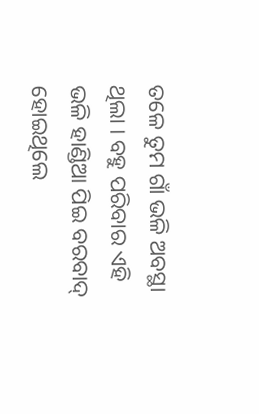ତଳେ ତୁମ ଗାଁ ଭଳି ଅବସ୍ଥା ଥିଲା । ବହୁ ପରିବାର ଏହି ଭଳି ହାଣ୍ଡିଆ ପିଇ ବରବାଦ୍ ହୋଇଥିଲେ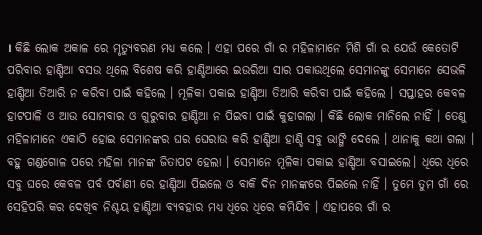। କିଛି ଲୋକ ଅକାଳ ରେ ମୃତ୍ୟୁବରଣ ମଧ୍ୟ କଲେ । ଏହା ପରେ ଗାଁ ର ମହିଳାମାନେ ମିଶି ଗାଁ ର ଯେଉଁ କେତୋଟି ପରିବାର ହାଣ୍ଡିଆ ବସଉ ଥିଲେ ବିଶେଷ କରି ହାଣ୍ଡିଆରେ ଇଉରିଆ ସାର ପକାଉଥିଲେ ସେମାନଙ୍କୁ ସେମାନେ ସେଭଳି ହାଣ୍ଡିଆ ତିଆରି ନ କରିବା ପାଇଁ କହିଲେ । ମୂଳିକା ପକାଇ ହାଣ୍ଡିଆ ତିଆରି କରିବା ପାଇଁ କହିଲେ । ସପ୍ତାହର କେବଳ ହାଟପାଳି ଓ ଆଉ ସୋମବାର ଓ ଗୁରୁବାର ହାଣ୍ଡିଆ ନ ପିଇବା ପାଇଁ କୁହାଗଲା । କିଛି ଲୋକ ମାନିଲେ ନାହିଁ । ତେଣୁ ମହିଳାମାନେ ଏକାଠି ହୋଇ ସେମାନଙ୍କର ଘର ଘେରାଉ କରି ହାଣ୍ଡିଆ ହାଣ୍ଡି ସବୁ ଭାଙ୍ଗି ଦେଲେ । ଥାନାକୁ କଥା ଗଲା । ବହୁ ଗଣ୍ଡଗୋଳ ପରେ ମହିଳା ମାନଙ୍କ ଜିତାପଟ ହେଲା । ସେମାନେ ମୂଳିକା ପକାଇ ହାଣ୍ଡିଆ ବସାଇଲେ। ଧିରେ ଧିରେ ସବୁ ଘରେ କେବଳ ପର୍ବ ପର୍ବାଣୀ ରେ ହାଣ୍ଡିଆ ପିଇଲେ ଓ ବାକି ଦିନ ମାନଙ୍କରେ ପିଇଲେ ନାହିଁ । ତୁମେ ତୁମ ଗାଁ ରେ ସେହିପରି କର ଦେଖିବ ନିଶ୍ଚୟ ହାଣ୍ଡିଆ ବ୍ୟବହାର ମଧ୍ୟ ଧିରେ ଧିରେ କମିଯିବ । ଏହାପରେ ଗାଁ ର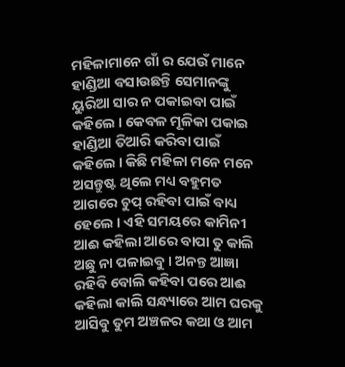ମହିଳାମାନେ ଗାଁ ର ଯେଉଁ ମାନେ ହାଣ୍ଡିଆ ବସାଉଛନ୍ତି ସେମାନଙ୍କୁ ୟୁରିଆ ସାର ନ ପକାଇବା ପାଇଁ କହିଲେ । କେବଳ ମୂଳିକା ପକାଇ ହାଣ୍ଡିଆ ତିଆରି କରିବା ପାଇଁ କହିଲେ । କିଛି ମହିଳା ମନେ ମନେ ଅସନ୍ତୁଷ୍ଟ ଥିଲେ ମଧ୍ୟ ବହୁମତ ଆଗରେ ଚୁପ୍ ରହିବା ପାଇଁ ବାଧ୍ୟ ହେଲେ । ଏହି ସମୟରେ କାମିନୀ ଆଈ କହିଲା ଆରେ ବାପା ତୁ କାଲି ଅଛୁ ନା ପଳାଇବୁ । ଅନନ୍ତ ଆଜ୍ଞା ରହିବି ବୋଲି କହିବା ପରେ ଆଈ କହିଲା କାଲି ସନ୍ଧ୍ୟାରେ ଆମ ଘରକୁ ଆସିବୁ ତୁମ ଅଞ୍ଚଳର କଥା ଓ ଆମ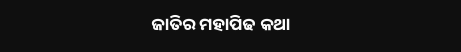ଜାତିର ମହାପିଢ କଥା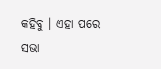କହିବୁ । ଏହା ପରେ ସଭା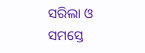ସରିଲା ଓ ସମସ୍ତେ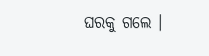ଘରକୁ ଗଲେ ।